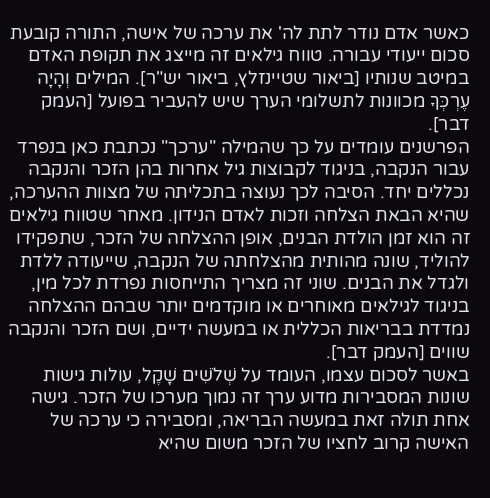כאשר אדם נודר לתת לה' את ערכה של אישה, התורה קובעת סכום ייעודי עבורה. טווח גילאים זה מייצג את תקופת האדם במיטב שנותיו [ביאור שטיינזלץ, ביאור יש"ר]. המילים וְהָיָה עֶרְכְּךָ מכוונות לתשלומי הערך שיש להעביר בפועל [העמק דבר].
הפרשנים עומדים על כך שהמילה "ערכך" נכתבת כאן בנפרד עבור הנקבה, בניגוד לקבוצות גיל אחרות בהן הזכר והנקבה נכללים יחד. הסיבה לכך נעוצה בתכליתה של מצוות ההערכה, שהיא הבאת הצלחה וזכות לאדם הנידון. מאחר שטווח גילאים זה הוא זמן הולדת הבנים, אופן ההצלחה של הזכר, שתפקידו להוליד, שונה מהותית מהצלחתה של הנקבה, שייעודה ללדת ולגדל את הבנים. שוני זה מצריך התייחסות נפרדת לכל מין, בניגוד לגילאים מאוחרים או מוקדמים יותר שבהם ההצלחה נמדדת בבריאות הכללית או במעשה ידיים, ושם הזכר והנקבה שווים [העמק דבר].
באשר לסכום עצמו, העומד על שְׁלֹשִׁים שָׁקֶל, עולות גישות שונות המסבירות מדוע ערך זה נמוך מערכו של הזכר. גישה אחת תולה זאת במעשה הבריאה, ומסבירה כי ערכה של האישה קרוב לחציו של הזכר משום שהיא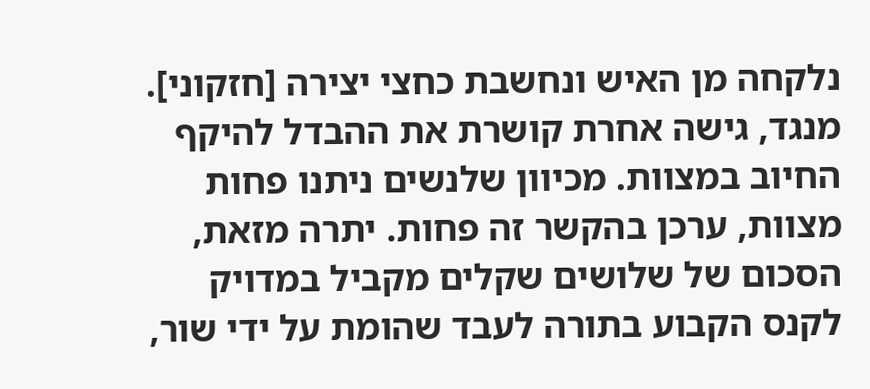נלקחה מן האיש ונחשבת כחצי יצירה [חזקוני]. מנגד, גישה אחרת קושרת את ההבדל להיקף החיוב במצוות. מכיוון שלנשים ניתנו פחות מצוות, ערכן בהקשר זה פחות. יתרה מזאת, הסכום של שלושים שקלים מקביל במדויק לקנס הקבוע בתורה לעבד שהומת על ידי שור,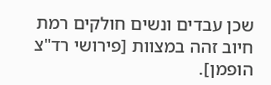שכן עבדים ונשים חולקים רמת חיוב זהה במצוות [פירושי רד"צ הופמן].